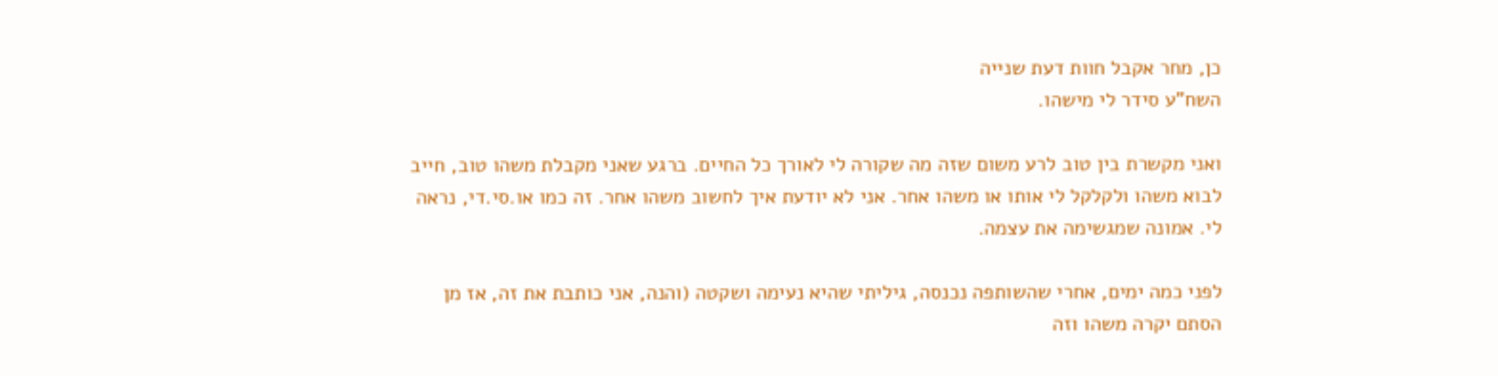כן, מחר אקבל חוות דעת שנייה
השח"ע סידר לי מישהו.

ואני מקשרת בין טוב לרע משום שזה מה שקורה לי לאורך כל החיים. ברגע שאני מקבלת משהו טוב, חייב לבוא משהו ולקלקל לי אותו או משהו אחר. אני לא יודעת איך לחשוב משהו אחר. זה כמו או.סי.די, נראה לי. אמונה שמגשימה את עצמה.

לפני כמה ימים, אחרי שהשותפה נכנסה, גיליתי שהיא נעימה ושקטה (והנה, אני כותבת את זה, אז מן הסתם יקרה משהו וזה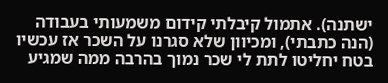ישתנה). אתמול קיבלתי קידום משמעותי בעבודה (הנה כתבתי), ומכיוון שלא סגרנו על השכר אז עכשיו בטח יחליטו לתת לי שכר נמוך בהרבה ממה שמגיע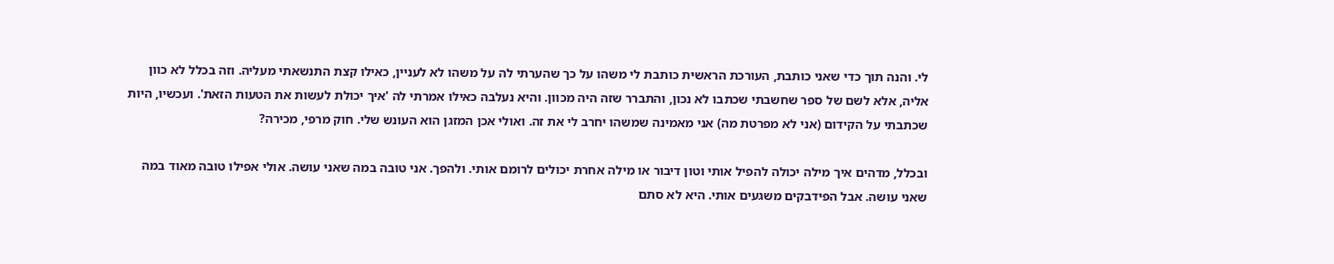לי. והנה תוך כדי שאני כותבת, העורכת הראשית כותבת לי משהו על כך שהערתי לה על משהו לא לעניין, כאילו קצת התנשאתי מעליה. וזה בכלל לא כוון אליה, אלא לשם של ספר שחשבתי שכתבו לא נכון, והתברר שזה היה מכוון. והיא נעלבה כאילו אמרתי לה 'איך יכולת לעשות את הטעות הזאת'. ועכשיו, היות שכתבתי על הקידום (אני לא מפרטת מה) אני מאמינה שמשהו יחרב לי את זה. ואולי אכן המזגן הוא העונש שלי. חוק מרפי, מכירה?

ובכלל, מדהים איך מילה יכולה להפיל אותי וטון דיבור או מילה אחרת יכולים לרומם אותי. ולהפך. אני טובה במה שאני עושה. אולי אפילו טובה מאוד במה שאני עושה. אבל הפידבקים משגעים אותי. היא לא סתם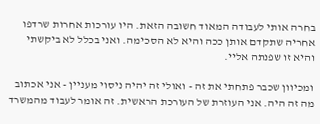בחרה אותי לעבודה המאוד חשובה הזאת. היו עורכות אחרות שרדפו אחריה שתקדם אותן ככה והיא לא הסכימה. ואני בכלל לא ביקשתי והיא זו שפנתה אליי.

ומכיוון שכבר פתחתי את זה - ואולי זה יהיה ניסוי מעניין - אני אכתוב מה זה היה. אני העוזרת של העורכת הראשית. זה אומר לעבוד מהמשרד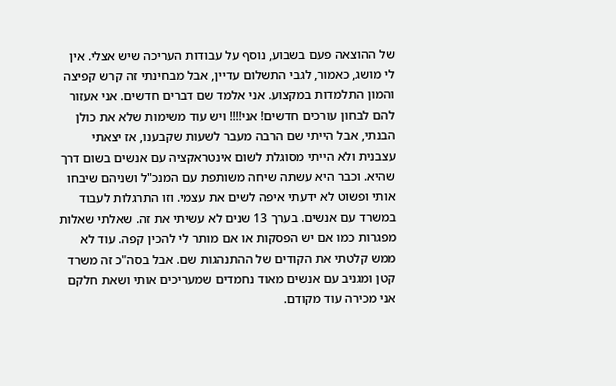של ההוצאה פעם בשבוע, נוסף על עבודות העריכה שיש אצלי. אין לי מושג, כאמור, לגבי התשלום עדיין, אבל מבחינתי זה קרש קפיצה והמון התלמדות במקצוע. אני אלמד שם דברים חדשים. אני אעזור להם לבחון עורכים חדשים! אני!!!! ויש עוד משימות שלא את כולן הבנתי, אבל הייתי שם הרבה מעבר לשעות שקבענו, אז יצאתי עצבנית ולא הייתי מסוגלת לשום אינטראקציה עם אנשים בשום דרך שהיא. וכבר היא עשתה שיחה משותפת עם המנכ"ל ושניהם שיבחו אותי ופשוט לא ידעתי איפה לשים את עצמי. וזו התרגלות לעבוד במשרד עם אנשים. בערך 13 שנים לא עשיתי את זה. שאלתי שאלות מפגרות כמו אם יש הפסקות או אם מותר לי להכין קפה. עוד לא ממש קלטתי את הקודים של ההתנהגות שם. אבל בסה"כ זה משרד קטן ומגניב עם אנשים מאוד נחמדים שמעריכים אותי ושאת חלקם אני מכירה עוד מקודם.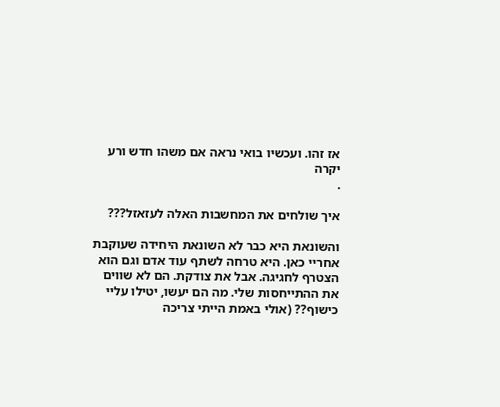אז זהו. ועכשיו בואי נראה אם משהו חדש ורע יקרה
.

איך שולחים את המחשבות האלה לעזאזל???

והשונאת היא כבר לא השונאת היחידה שעוקבת אחריי כאן. היא טרחה לשתף עוד אדם וגם הוא הצטרף לחגיגה. אבל את צודקת. הם לא שווים את ההתייחסות שלי. מה הם יעשו, יטילו עליי כישוף?? (אולי באמת הייתי צריכה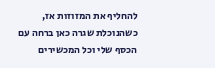להחליף את המזוזות אז, כשהנוכלת שגרה כאן ברחה עם הכסף שלי וכל המכשירים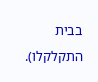בבית התקלקלו).